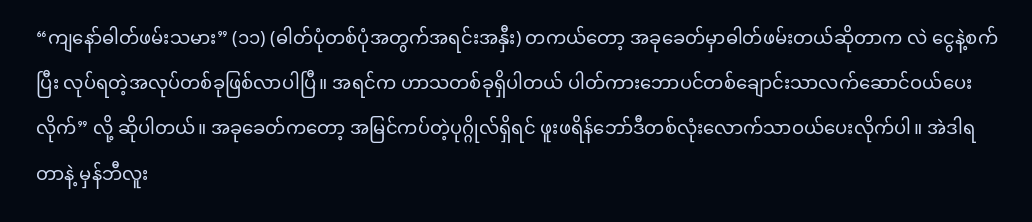“ကျနော်ဓါတ်ဖမ်းသမား” (၁၁) (ဓါတ်ပုံတစ်ပုံအတွက်အရင်းအနှီး) တကယ်တော့ အခုခေတ်မှာဓါတ်ဖမ်းတယ်ဆိုတာက လဲ ငွေနဲ့စက်ပြီး လုပ်ရတဲ့အလုပ်တစ်ခုဖြစ်လာပါပြီ။ အရင်က ဟာသတစ်ခုရှိပါတယ် ပါတ်ကားဘောပင်တစ်ချောင်းသာလက်ဆောင်ဝယ်ပေးလိုက်” လို့ ဆိုပါတယ်။ အခုခေတ်ကတော့ အမြင်ကပ်တဲ့ပုဂ္ဂိုလ်ရှိရင် ဖူးဖရိန်ဘော်ဒီတစ်လုံးလောက်သာဝယ်ပေးလိုက်ပါ။ အဲဒါရတာနဲ့ မှန်ဘီလူး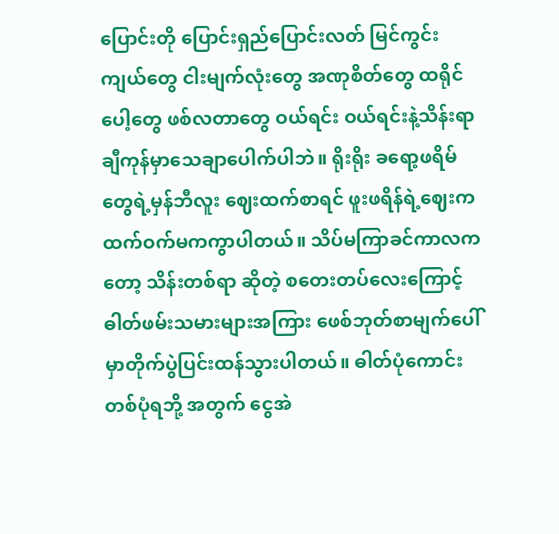ပြောင်းတို ပြောင်းရှည်ပြောင်းလတ် မြင်ကွင်းကျယ်တွေ ငါးမျက်လုံးတွေ အဏုစိတ်တွေ ထရိုင်ပေါ့တွေ ဖစ်လတာတွေ ဝယ်ရင်း ဝယ်ရင်းနဲ့သိန်းရာချီကုန်မှာသေချာပေါက်ပါဘဲ။ ရိုးရိုး ခရော့ဖရိမ်တွေရဲ့မှန်ဘီလူး ဈေးထက်စာရင် ဖူးဖရိန်ရဲ့ဈေးက ထက်ဝက်မကကွာပါတယ်။ သိပ်မကြာခင်ကာလကတော့ သိန်းတစ်ရာ ဆိုတဲ့ စတေးတပ်လေးကြောင့် ဓါတ်ဖမ်းသမားများအကြား ဖေစ်ဘုတ်စာမျက်ပေါ်မှာတိုက်ပွဲပြင်းထန်သွားပါတယ်။ ဓါတ်ပုံကောင်းတစ်ပုံရဘို့ အတွက် ငွေအဲ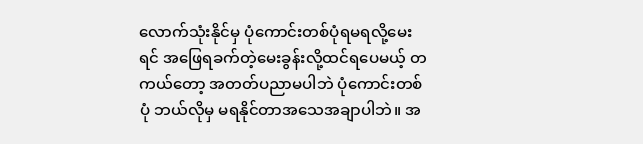လောက်သုံးနိုင်မှ ပုံကောင်းတစ်ပုံရမရလို့မေးရင် အဖြေရခက်တဲ့မေးခွန်းလို့ထင်ရပေမယ့် တကယ်တော့ အတတ်ပညာမပါဘဲ ပုံကောင်းတစ်ပုံ ဘယ်လိုမှ မရနိုင်တာအသေအချာပါဘဲ။ အ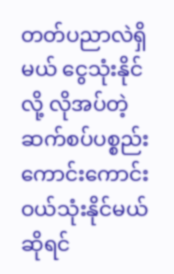တတ်ပညာလဲရှိမယ် ငွေသုံးနိုင်လို့ လိုအပ်တဲ့ဆက်စပ်ပစ္စည်းကောင်းကောင်းဝယ်သုံးနိုင်မယ်ဆိုရင်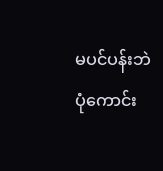မပင်ပန်းဘဲ ပုံကောင်း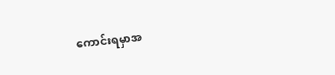ကောင်းရမှာအ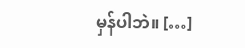မှန်ပါဘဲ။ […]